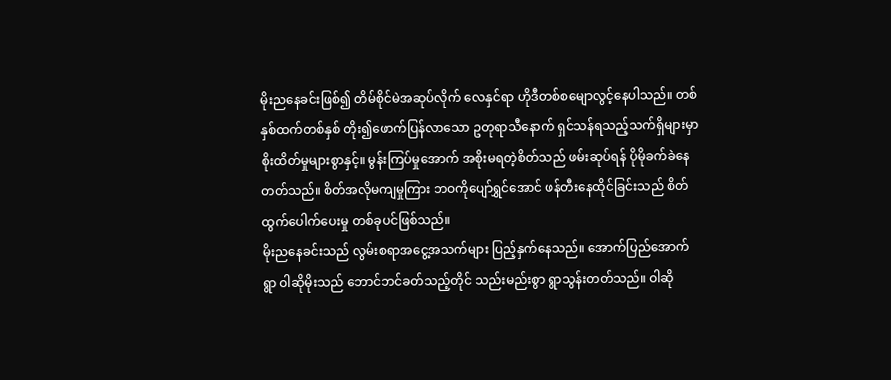မိုးညနေခင်းဖြစ်၍ တိမ်စိုင်မဲအဆုပ်လိုက် လေနှင်ရာ ဟိုဒီတစ်စမျောလွင့်နေပါသည်။ တစ်နှစ်ထက်တစ်နှစ် တိုး၍ဖောက်ပြန်လာသော ဥတုရာသီနောက် ရှင်သန်ရသည့်သက်ရှိများမှာ စိုးထိတ်မှုများစွာနှင့်။ မွန်းကြပ်မှုအောက် အစိုးမရတဲ့စိတ်သည် ဖမ်းဆုပ်ရန် ပိုမိုခက်ခဲနေတတ်သည်။ စိတ်အလိုမကျမှုကြား ဘဝကိုပျော်ရွှင်အောင် ဖန်တီးနေထိုင်ခြင်းသည် စိတ်ထွက်ပေါက်ပေးမှု တစ်ခုပင်ဖြစ်သည်။
မိုးညနေခင်းသည် လွမ်းစရာအငွေ့အသက်များ ပြည့်နှက်နေသည်။ အောက်ပြည်အောက်ရွာ ဝါဆိုမိုးသည် ဘောင်ဘင်ခတ်သည့်တိုင် သည်းမည်းစွာ ရွာသွန်းတတ်သည်။ ဝါဆို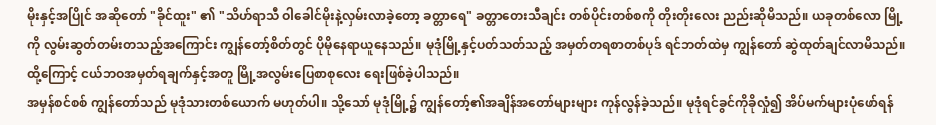မိုးနှင့်အပြိုင် အဆိုတော် "ခိုင်ထူး" ၏ "သိဟ်ရာသီ ဝါခေါင်မိုးနဲ့လှမ်းလာခဲ့တော့ ခတ္တာရေ" ခတ္တာတေးသီချင်း တစ်ပိုင်းတစ်စကို တိုးတိုးလေး ညည်းဆိုမိသည်။ ယခုတစ်လော မြို့ကို လွမ်းဆွတ်တမ်းတသည့်အကြောင်း ကျွန်တော့်စိတ်တွင် ပိုမိုနေရာယူနေသည်။ မုဒုံမြို့နှင့်ပတ်သတ်သည့် အမှတ်တရစာတစ်ပုဒ် ရင်ဘတ်ထဲမှ ကျွန်တော် ဆွဲထုတ်ချင်လာမိသည်။ ထို့ကြောင့် ငယ်ဘဝအမှတ်ရချက်နှင့်အတူ မြို့အလွမ်းပြေစာစုလေး ရေးဖြစ်ခဲ့ပါသည်။
အမှန်စင်စစ် ကျွန်တော်သည် မုဒုံသားတစ်ယောက် မဟုတ်ပါ။ သို့သော် မုဒုံမြို့၌ ကျွန်တော့်၏အချိန်အတော်များများ ကုန်လွန်ခဲ့သည်။ မုဒုံရင်ခွင်ကိုခိုလှုံ၍ အိပ်မက်များပုံဖော်ရန်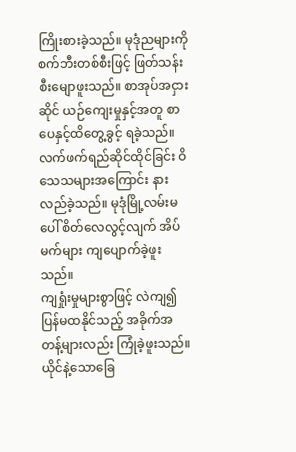ကြိုးစားခဲ့သည်။ မုဒုံညများကို စက်ဘီးတစ်စီးဖြင့် ဖြတ်သန်းစီးမျောဖူးသည်။ စာအုပ်အငှားဆိုင် ယဉ်ကျေးမှုနှင့်အတူ စာပေနှင့်ထိတွေ့ခွင့် ရခဲ့သည်။ လက်ဖက်ရည်ဆိုင်ထိုင်ခြင်း ဝိသေသများအကြောင်း နားလည်ခဲ့သည်။ မုဒုံမြို့လမ်းမပေါ် စိတ်လေလွင့်လျက် အိပ်မက်များ ကျပျောက်ခဲ့ဖူးသည်။
ကျရှုံးမှုများစွာဖြင့် လဲကျ၍ပြန်မထနိုင်သည့် အခိုက်အတန့်များလည်း ကြုံခဲ့ဖူးသည်။ ယိုင်နဲ့သောခြေ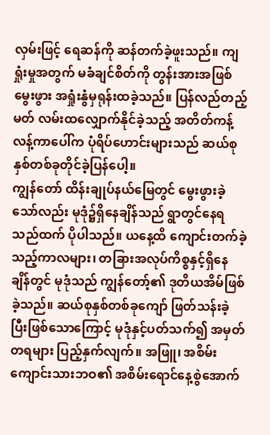လှမ်းဖြင့် ရေဆန်ကို ဆန်တက်ခဲ့ဖူးသည်။ ကျရှုံးမှုအတွက် မခံချင်စိတ်ကို တွန်းအားအဖြစ်မွေးဖွား အရှုံးနွံမှရုန်းထခဲ့သည်။ ပြန်လည်တည့်မတ် လမ်းထလျှောက်နိုင်ခဲ့သည့် အတိတ်ကန့်လန့်ကာပေါ်က ပုံရိပ်ဟောင်းများသည် ဆယ်စုနှစ်တစ်ခုတိုင်ခဲ့ပြန်ပေါ့။
ကျွန်တော် ထိန်းချုပ်နယ်မြေတွင် မွေးဖွားခဲ့သော်လည်း မုဒုံ၌ရှိနေချိန်သည် ရွာတွင်နေရသည်ထက် ပိုပါသည်။ ယနေ့ထိ ကျောင်းတက်ခဲ့သည့်ကာလများ၊ တခြားအလုပ်ကိစ္စနှင့်ရှိနေချိန်တွင် မုဒုံသည် ကျွန်တော့်၏ ဒုတိယအိမ်ဖြစ်ခဲ့သည်။ ဆယ်စုနှစ်တစ်ခုကျော် ဖြတ်သန်းခဲ့ပြီးဖြစ်သောကြောင့် မုဒုံနှင့်ပတ်သက်၍ အမှတ်တရများ ပြည့်နှက်လျက်။ အဖြူ၊ အစိမ်း ကျောင်းသားဘဝ၏ အစိမ်းရောင်နေ့စွဲအောက်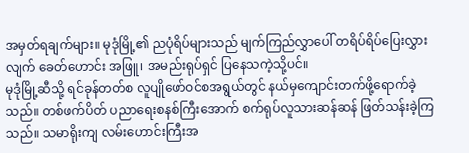အမှတ်ရချက်များ။ မုဒုံမြို့၏ ညပုံရိပ်များသည် မျက်ကြည်လွှာပေါ် တရိပ်ရိပ်ပြေးလွှားလျက် ခေတ်ဟောင်း အဖြူ၊ အမည်းရုပ်ရှင် ပြနေသကဲ့သို့ပင်။
မုဒုံမြို့ဆီသို့ ရင်ခုန်တတ်စ လူပျိုဖော်ဝင်စအရွယ်တွင် နယ်မှကျောင်းတက်ဖို့ရောက်ခဲ့သည်။ တစ်ဖက်ပိတ် ပညာရေးစနစ်ကြီးအောက် စက်ရုပ်လူသားဆန်ဆန် ဖြတ်သန်းခဲ့ကြသည်။ သမာရိုးကျ လမ်းဟောင်းကြီးအ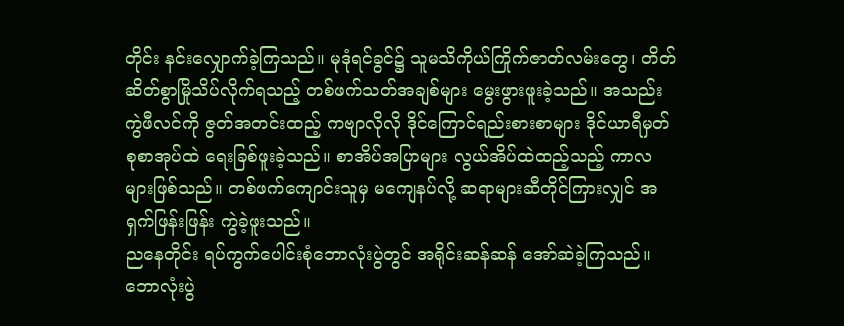တိုင်း နင်းလျှောက်ခဲ့ကြသည်။ မုဒုံရင်ခွင်၌ သူမသိကိုယ်ကြိုက်ဇာတ်လမ်းတွေ၊ တိတ်ဆိတ်စွာမြိုသိပ်လိုက်ရသည့် တစ်ဖက်သတ်အချစ်များ မွေးဖွားဖူးခဲ့သည်။ အသည်းကွဲဖီလင်ကို ဇွတ်အတင်းထည့် ကဗျာလိုလို ဒိုင်ကြောင်ရည်းစားစာများ ဒိုင်ယာရီမှတ်စုစာအုပ်ထဲ ရေးခြစ်ဖူးခဲ့သည်။ စာအိပ်အပြာများ လွယ်အိပ်ထဲထည့်သည့် ကာလများဖြစ်သည်။ တစ်ဖက်ကျောင်းသူမှ မကျေနပ်လို့ ဆရာများဆီတိုင်ကြားလျှင် အရှက်ဖြန်းဖြန်း ကွဲခဲ့ဖူးသည်။
ညနေတိုင်း ရပ်ကွက်ပေါင်းစုံဘောလုံးပွဲတွင် အရိုင်းဆန်ဆန် အော်ဆဲခဲ့ကြသည်။ ဘောလုံးပွဲ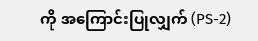ကို အကြောင်းပြုလျှက် (PS-2)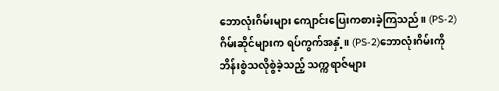ဘောလုံးဂိမ်းများ ကျောင်းပြေးကစားခဲ့ကြသည်။ (PS-2)ဂိမ်းဆိုင်များက ရပ်ကွက်အနှံ့။ (PS-2)ဘောလုံးဂိမ်းကို ဘိန်းစွဲသလိုစွဲခဲ့သည့် သက္ကရာဇ်များ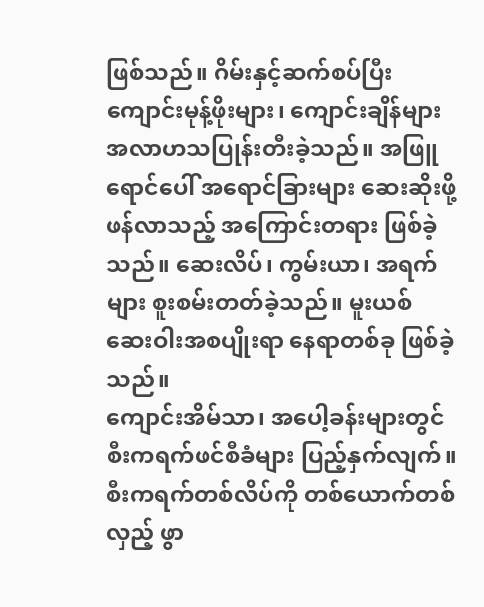ဖြစ်သည်။ ဂိမ်းနှင့်ဆက်စပ်ပြီး ကျောင်းမုန့်ဖိုးများ၊ ကျောင်းချိန်များ အလာဟသပြုန်းတီးခဲ့သည်။ အဖြူရောင်ပေါ် အရောင်ခြားများ ဆေးဆိုးဖို့ ဖန်လာသည့် အကြောင်းတရား ဖြစ်ခဲ့သည်။ ဆေးလိပ်၊ ကွမ်းယာ၊ အရက်များ စူးစမ်းတတ်ခဲ့သည်။ မူးယစ်ဆေးဝါးအစပျိုးရာ နေရာတစ်ခု ဖြစ်ခဲ့သည်။
ကျောင်းအိမ်သာ၊ အပေါ့ခန်းများတွင် စီးကရက်ဖင်စီခံများ ပြည့်နှက်လျက်။ စီးကရက်တစ်လိပ်ကို တစ်ယောက်တစ်လှည့် ဖွာ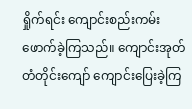ရှိုက်ရင်း ကျောင်းစည်းကမ်း ဖောက်ခဲ့ကြသည်။ ကျောင်းအုတ်တံတိုင်းကျော် ကျောင်းပြေးခဲ့ကြ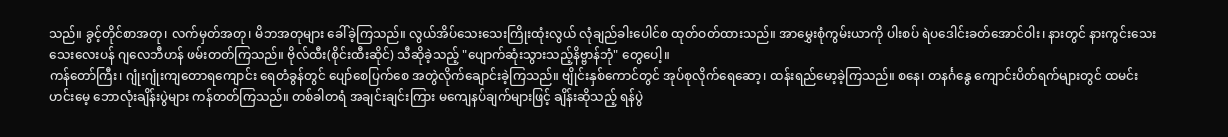သည်။ ခွင့်တိုင်စာအတု၊ လက်မှတ်အတု၊ မိဘအတုများ ခေါ်ခဲ့ကြသည်။ လွယ်အိပ်သေးသေးကြိုးထုံးလွယ် လုံချည်ခါးပေါင်စ ထုတ်ဝတ်ထားသည်။ အာမွှေးစုံကွမ်းယာကို ပါးစပ် ရဲပဒေါင်းခတ်အောင်ဝါး၊ နားတွင် နားကွင်းသေးသေးလေးပန် ဂျလေဘီဟန် ဖမ်းတတ်ကြသည်။ ဗိုလ်ထီး(စိုင်းထီးဆိုင်) သီဆိုခဲ့သည့် "ပျောက်ဆုံးသွားသည့်နိဗ္ဗာန်ဘုံ" တွေပေါ့။
ကန်တော်ကြီး၊ ဂျုံးဂျုံးကျတောရကျောင်း ရေတံခွန်တွင် ပျော်စေပြက်စေ အတွဲလိုက်ချောင်းခဲ့ကြသည်။ ဗျိုင်းနှစ်ကောင်တွင် အုပ်စုလိုက်ရေဆော့၊ ထန်းရည်မော့ခဲ့ကြသည်။ စနေ၊ တနင်္ဂနွေ ကျောင်းပိတ်ရက်များတွင် ထမင်းဟင်းမေ့ ဘောလုံးချိန်းပွဲများ ကန်တတ်ကြသည်။ တစ်ခါတရံ အချင်းချင်းကြား မကျေနပ်ချက်များဖြင့် ချိန်းဆိုသည့် ရန်ပွဲ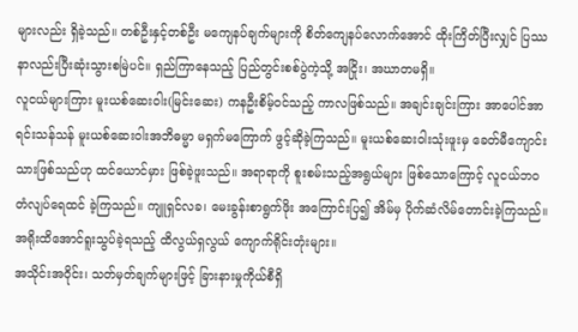များလည်း ရှိခဲ့သည်။ တစ်ဦးနှင့်တစ်ဦး မကျေနပ်ချက်များကို စိတ်ကျေနပ်လောက်အောင် ထိုးကြိတ်ပြီးလျှင် ပြဿနာလည်းပြီးဆုံးသွားစမြဲပင်။ ရှည်ကြာနေသည့် ပြည်တွင်းစစ်ပွဲကဲ့သို့ အငြိုး၊ အဃာတမရှိ။
လူငယ်များကြား မူးယစ်ဆေးဝါး(မြင်းဆေး) ကနဦးစိမ့်ဝင်သည့် ကာလဖြစ်သည်။ အချင်းချင်းကြား အာပေါင်အာရင်းသန်သန် မူးယစ်ဆေးဝါးအဘိဓမ္မာ မရှက်မကြောက် ဖွင့်ဆိုခဲ့ကြသည်။ မူးယစ်ဆေးဝါးသုံးဖူးမှ ခေတ်မီကျောင်းသားဖြစ်သည်ဟု ထင်ယောင်မှား ဖြစ်ခဲ့ဖူးသည်။ အရာရာကို စူးစမ်းသည့်အရွယ်များ ဖြစ်သောကြောင့် လူငယ်ဘဝ တံလျပ်ရေထင် ခဲ့ကြသည်။ ကျူရှင်လခ၊ မေးခွန်းစာရွက်ဖိုး အကြောင်းပြ၍ အိမ်မှ ပိုက်ဆံလိမ်တောင်းခဲ့ကြသည်။ အရိုးထိအောင်ရူးသွပ်ခဲ့ရသည့် ထိလွယ်ရှလွယ် ကျောက်ရိုင်းတုံးများ။
အသိုင်းအဝိုင်း၊ သတ်မှတ်ချက်များဖြင့် ခြားနားမှုကိုယ်စီရှိ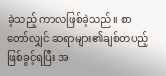ခဲ့သည့် ကာလဖြစ်ခဲ့သည်။ စာတော်လျှင် ဆရာများ၏ချစ်တပည့်ဖြစ်ခွင့်ရပြီး အ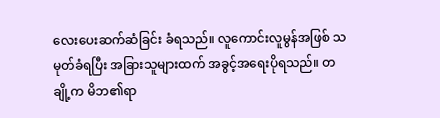လေးပေးဆက်ဆံခြင်း ခံရသည်။ လူကောင်းလူမွန်အဖြစ် သမုတ်ခံရပြီး အခြားသူများထက် အခွင့်အရေးပိုရသည်။ တချို့က မိဘ၏ရာ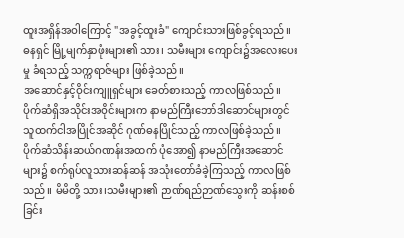ထူးအရှိန်အဝါကြောင့် "အခွင့်ထူးခံ" ကျောင်းသားဖြစ်ခွင့်ရသည်။ ဓနရှင် မြို့မျက်နှာဖုံးများ၏ သား၊ သမီးများ ကျောင်း၌အလေးပေးမှု ခံရသည့် သက္ကရာဇ်များ ဖြစ်ခဲ့သည်။
အဆောင်နှင့်ဝိုင်းကျူရှင်များ ခေတ်စားသည့် ကာလဖြစ်သည်။ ပိုက်ဆံရှိအသိုင်းအဝိုင်းများက နာမည်ကြီးဘော်ဒါဆောင်များတွင် သူထက်ငါအပြိုင်အဆိုင် ဂုဏ်ဓနပြိုင်သည့် ကာလဖြစ်ခဲ့သည်။ ပိုက်ဆံသိန်းဆယ်ဂဏန်းအထက် ပုံအော၍ နာမည်ကြီးအဆောင်များ၌ စက်ရုပ်လူသားဆန်ဆန် အသုံးတော်ခံခဲ့ကြသည့် ကာလဖြစ်သည်။ မိမိတို့ သား၊သမီးများ၏ ဉာဏ်ရည်ဉာဏ်သွေးကို ဆန်းစစ်ခြင်း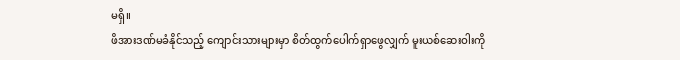မရှိ။
ဖိအားဒဏ်မခံနိုင်သည့် ကျောင်းသားများမှာ စိတ်ထွက်ပေါက်ရှာဖွေလျှက် မူးယစ်ဆေးဝါးကို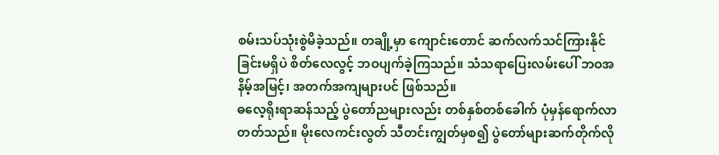စမ်းသပ်သုံးစွဲမိခဲ့သည်။ တချို့မှာ ကျောင်းတောင် ဆက်လက်သင်ကြားနိုင်ခြင်းမရှိပဲ စိတ်လေလွင့် ဘဝပျက်ခဲ့ကြသည်။ သံသရာပြေးလမ်းပေါ် ဘဝအနိမ့်အမြင့်၊ အတက်အကျများပင် ဖြစ်သည်။
ဓလေ့ရိုးရာဆန်သည့် ပွဲတော်ညများလည်း တစ်နှစ်တစ်ခေါက် ပုံမှန်ရောက်လာတတ်သည်။ မိုးလေကင်းလွတ် သီတင်းကျွတ်မှစ၍ ပွဲတော်များဆက်တိုက်လို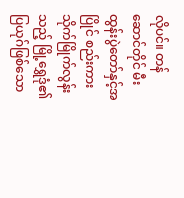လိုပင်။ တန်ဆောင်တိုင် မီးထွန်းပွဲတော်နှင့်အပြိုင် စည်းကားသိုက်မြိုက်လွန်းသည့် မြို့ရွှေဒုံ၏ပြယုဂ်ဖြစ်သော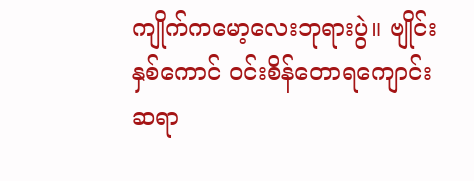ကျိုက်ကမော့လေးဘုရားပွဲ။ ဗျိုင်းနှစ်ကောင် ဝင်းစိန်တောရကျောင်း ဆရာ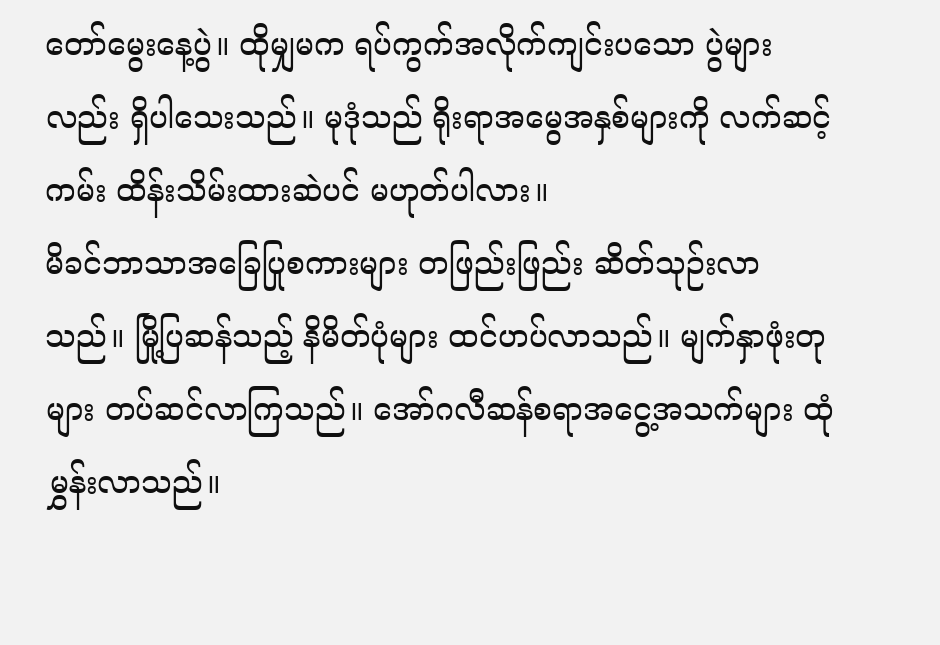တော်မွေးနေ့ပွဲ။ ထိုမျှမက ရပ်ကွက်အလိုက်ကျင်းပသော ပွဲများလည်း ရှိပါသေးသည်။ မုဒုံသည် ရိုးရာအမွေအနှစ်များကို လက်ဆင့်ကမ်း ထိန်းသိမ်းထားဆဲပင် မဟုတ်ပါလား။
မိခင်ဘာသာအခြေပြုစကားများ တဖြည်းဖြည်း ဆိတ်သုဉ်းလာသည်။ မြို့ပြဆန်သည့် နိမိတ်ပုံများ ထင်ဟပ်လာသည်။ မျက်နှာဖုံးတုများ တပ်ဆင်လာကြသည်။ အော်ဂလီဆန်စရာအငွေ့အသက်များ ထုံမွှန်းလာသည်။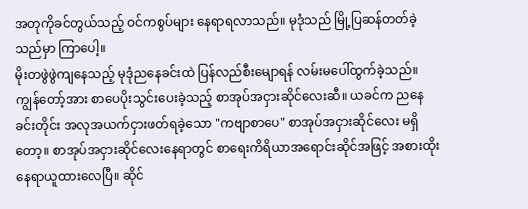အတုကိုခင်တွယ်သည့် ဝင်ကစွပ်များ နေရာရလာသည်။ မုဒုံသည် မြို့ပြဆန်တတ်ခဲ့သည်မှာ ကြာပေါ့။
မိုးတဖွဲဖွဲကျနေသည့် မုဒုံညနေခင်းထဲ ပြန်လည်စီးမျောရန် လမ်းမပေါ်ထွက်ခဲ့သည်။ ကျွန်တော့်အား စာပေပိုးသွင်းပေးခဲ့သည့် စာအုပ်အငှားဆိုင်လေးဆီ။ ယခင်က ညနေခင်းတိုင်း အလုအယက်ငှားဖတ်ရခဲ့သော "ကဗျာစာပေ" စာအုပ်အငှားဆိုင်လေး မရှိတော့။ စာအုပ်အငှားဆိုင်လေးနေရာတွင် စာရေးကိရိယာအရောင်းဆိုင်အဖြင့် အစားထိုးနေရာယူထားလေပြီ။ ဆိုင်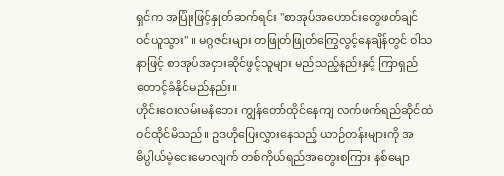ရှင်က အပြုံးဖြင့်နှုတ်ဆက်ရင်း "စာအုပ်အဟောင်းတွေဖတ်ချင်ဝင်ယူသွား" ။ မဂ္ဂဇင်းများ တဖြုတ်ဖြုတ်ကြွေလွင့်နေချိန်တွင် ဝါသနာဖြင့် စာအုပ်အငှားဆိုင်ဖွင့်သူများ မည်သည့်နည်းနှင့် ကြာရှည်တောင့်ခံနိုင်မည်နည်း။
ဟိုင်းဝေးလမ်းမနံဘေး ကျွန်တော်ထိုင်နေကျ လက်ဖက်ရည်ဆိုင်ထဲ ဝင်ထိုင်မိသည်။ ဥဒဟိုပြေးလွှားနေသည့် ယာဉ်တန်းများကို အဓိပ္ပါယ်မဲ့ငေးမောလျက် တစ်ကိုယ်ရည်အတွေးစကြား နစ်မျော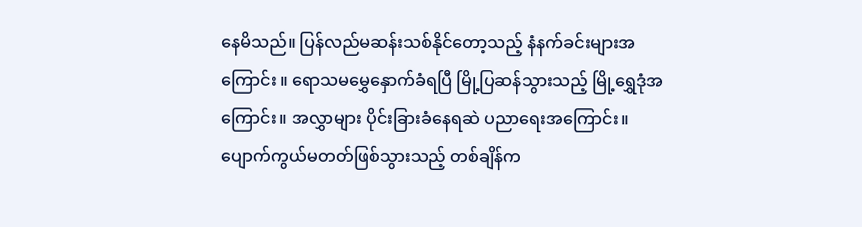နေမိသည်။ ပြန်လည်မဆန်းသစ်နိုင်တော့သည့် နံနက်ခင်းများအကြောင်း ။ ရောသမမွှေနှောက်ခံရပြီ မြို့ပြဆန်သွားသည့် မြို့ရွှေဒုံအကြောင်း။ အလွှာများ ပိုင်းခြားခံနေရဆဲ ပညာရေးအကြောင်း။ ပျောက်ကွယ်မတတ်ဖြစ်သွားသည့် တစ်ချိန်က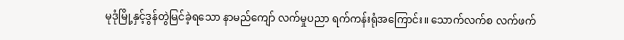မုဒုံမြို့နှင့်ဒွန်တွဲမြင်ခဲ့ရသော နာမည်ကျော် လက်မှုပညာ ရက်ကန်းရုံအကြောင်း။ သောက်လက်စ လက်ဖက်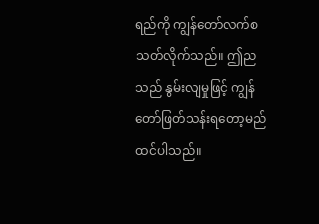ရည်ကို ကျွန်တော်လက်စသတ်လိုက်သည်။ ဤညသည် နွမ်းလျမှုဖြင့် ကျွန်တော်ဖြတ်သန်းရတော့မည် ထင်ပါသည်။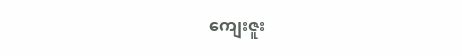ကျေးဇူး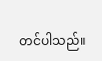တင်ပါသည်။